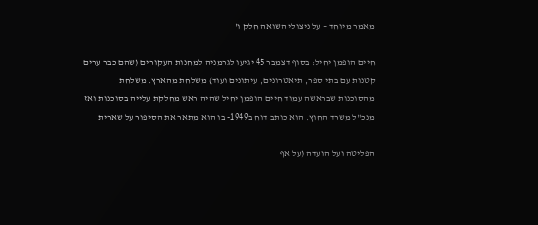מאמר מיוחד – על ניצולי השואה חלק ו'

חיים הופמן יחיל: בסוף דצמבר 45 יגיעו לגרמניה למחנות העקורים (שהם כבר ערים קטנות עם בתי ספר, תיאטרונים, עיתונים ועוד) משלחת מהארץ. משלחת מהסוכנות שבראשה עמוד חיים הופמן יחיל שהיה ראש מחלקת עלייה בסוכנות ואז מנכ"ל משרד החוץ. הוא כותב דוח ב1949- בו הוא מתאר את הסיפור על שארית

הפליטה ועל הועדה (על אף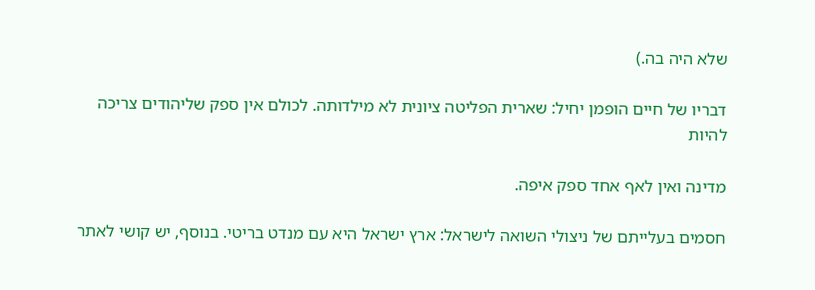שלא היה בה.)

דבריו של חיים הופמן יחיל: שארית הפליטה ציונית לא מילדותה. לכולם אין ספק שליהודים צריכה להיות

מדינה ואין לאף אחד ספק איפה.

חסמים בעלייתם של ניצולי השואה לישראל: ארץ ישראל היא עם מנדט בריטי. בנוסף, יש קושי לאתר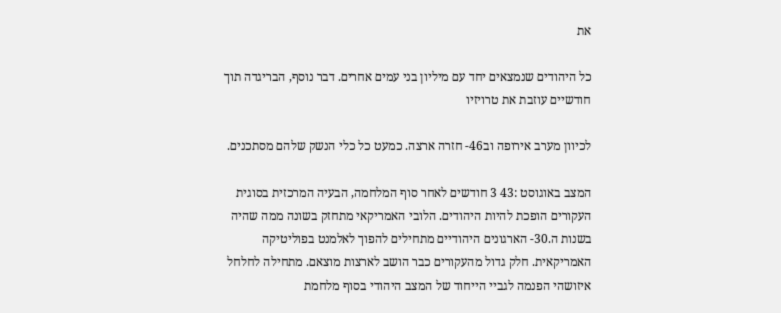את

כל היהודים שנמצאים יחד עם מיליון בני עמים אחרים. דבר נוסף, הבריגדה תוך חודשיים עוזבת את טרויזיו

לכיוון מערב אירופה וב46- חזרה ארצה. כמעט כל כלי הנשק שלהם מסתכנים.

המצב באוגוסט :43 3 חודשים לאחר סוף המלחמה, הבעיה המרכזית בסוגית העקורים הופכת להיות היהודים. הלובי האמריקאי מתחזק בשונה ממה שהיה בשנות ה.30- הארגונים היהודיים מתחילים להפוך לאלמנט בפוליטיקה האמריקאית. חלק גדול מהעקורים כבר הושב לארצות מוצאם. מתחילה לחלחל איזושהי הפנמה לגביי הייחוד של המצב היהודי בסוף מלחמת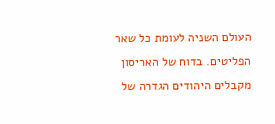העולם השניה לעומת כל שאר הפליטים. בדוח של האריסון מקבלים היהודים הגדרה של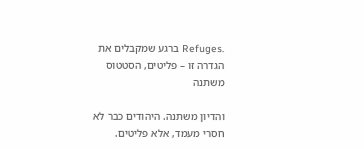.Refuges ברגע שמקבלים את הגדרה זו – פליטים, הסטטוס משתנה

והדיון משתנה. היהודים כבר לא חסרי מעמד, אלא פליטים.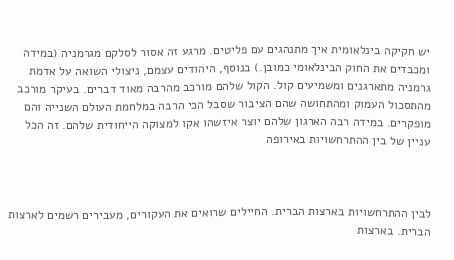יש חקיקה בינלאומית איך מתנהגים עם פליטים. מרגע זה אסור לסלקם מגרמניה (במידה ומכבדים את החוק הבינלאומי כמובן.) בנוסף, היהודים עצמם, ניצולי השואה על אדמת גרמניה מתארגנים ומשמיעים קול. הקול שלהם מורכב מהרבה מאוד דברים. בעיקר מורכב מהתסכול העמוק ומהתחושה שהם הציבור שסבל הכי הרבה במלחמת העולם השנייה והם מופקרים. במידה רבה הארגון שלהם יוצר איזשהו אקו למצוקה הייחודית שלהם. זה הכל עניין של בין ההתרחשויות באירופה



לבין ההתרחשויות בארצות הברית. החיילים שרואים את העקורים, מעבירים רשמים לארצות הברית. בארצות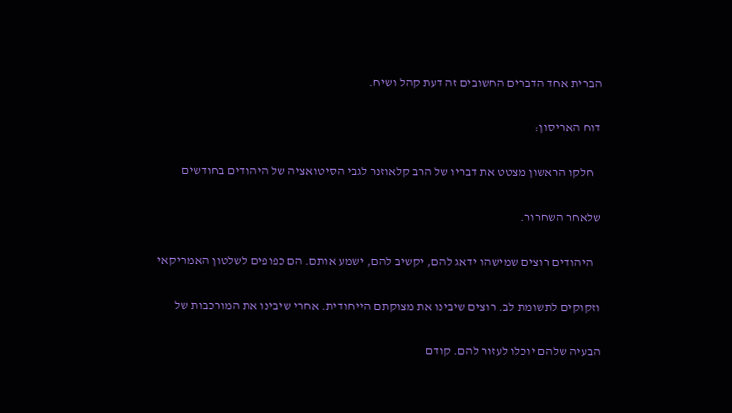הברית אחד הדברים החשובים זה דעת קהל ושיח.

דוח האריסון:

   חלקו הראשון מצטט את דבריו של הרב קלאוזנר לגבי הסיטואציה של היהודים בחודשים

שלאחר השחרור.

   היהודים רוצים שמישהו ידאג להם, יקשיב להם, ישמע אותם. הם כפופים לשלטון האמריקאי

וזקוקים לתשומת לב. רוצים שיבינו את מצוקתם הייחודית. אחרי שיבינו את המורכבות של

הבעיה שלהם יוכלו לעזור להם. קודם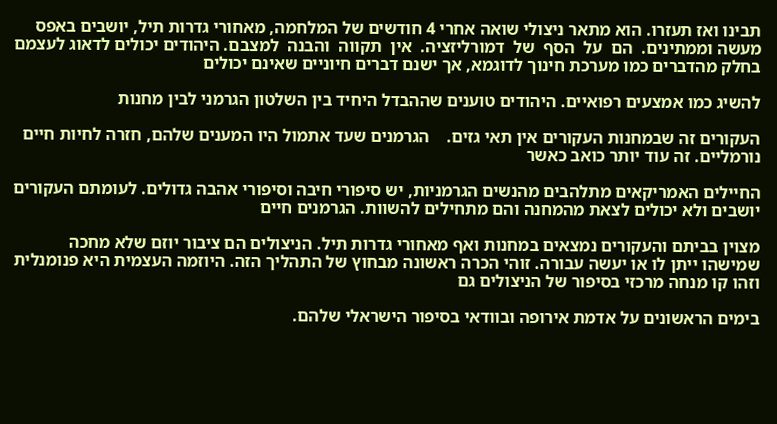תבינו ואז תעזרו. הוא מתאר ניצולי שואה אחרי 4 חודשים של המלחמה, מאחורי גדרות תיל, יושבים באפס מעשה וממתינים.  הם  על  הסף  של  דמורליזציה.  אין  תקווה  והבנה  למצבם. היהודים יכולים לדאוג לעצמם בחלק מהדברים כמו מערכת חינוך לדוגמא, אך ישנם דברים חיוניים שאינם יכולים

להשיג כמו אמצעים רפואיים. היהודים טוענים שההבדל היחיד בין השלטון הגרמני לבין מחנות

העקורים זה שבמחנות העקורים אין תאי גזים.    הגרמנים שעד אתמול היו המענים שלהם, חזרה לחיות חיים נורמליים. זה עוד יותר כואב כאשר

החיילים האמריקאים מתלהבים מהנשים הגרמניות, יש סיפורי חיבה וסיפורי אהבה גדולים. לעומתם העקורים יושבים ולא יכולים לצאת מהמחנה והם מתחילים להשוות. הגרמנים חיים

מצוין בביתם והעקורים נמצאים במחנות ואף מאחורי גדרות תיל. הניצולים הם ציבור יוזם שלא מחכה שמישהו ייתן לו או יעשה עבורה. זוהי הכרה ראשונה מבחוץ של התהליך הזה. היוזמה העצמית היא פנומנלית וזהו קו מנחה מרכזי בסיפור של הניצולים גם

בימים הראשונים על אדמת אירופה ובוודאי בסיפור הישראלי שלהם.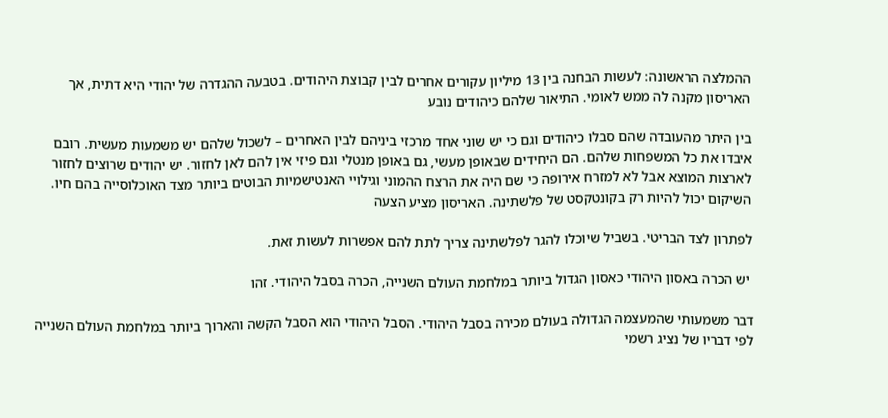ההמלצה הראשונה: לעשות הבחנה בין 13 מיליון עקורים אחרים לבין קבוצת היהודים. בטבעה ההגדרה של יהודי היא דתית, אך האריסון מקנה לה ממש לאומי. התיאור שלהם כיהודים נובע

בין היתר מהעובדה שהם סבלו כיהודים וגם כי יש שוני אחד מרכזי ביניהם לבין האחרים – לשכול שלהם יש משמעות מעשית. רובם איבדו את כל המשפחות שלהם. הם היחידים שבאופן מעשי, גם באופן מנטלי וגם פיזי אין להם לאן לחזור. יש יהודים שרוצים לחזור לארצות המוצא אבל לא למזרח אירופה כי שם היה את הרצח ההמוני וגילויי האנטישמיות הבוטים ביותר מצד האוכלוסייה בהם חיו. השיקום יכול להיות רק בקונטקסט של פלשתינה. האריסון מציע הצעה

לפתרון לצד הבריטי. בשביל שיוכלו להגר לפלשתינה צריך לתת להם אפשרות לעשות זאת.

 יש הכרה באסון היהודי כאסון הגדול ביותר במלחמת העולם השנייה, הכרה בסבל היהודי. זהו

דבר משמעותי שהמעצמה הגדולה בעולם מכירה בסבל היהודי. הסבל היהודי הוא הסבל הקשה והארוך ביותר במלחמת העולם השנייה לפי דבריו של נציג רשמי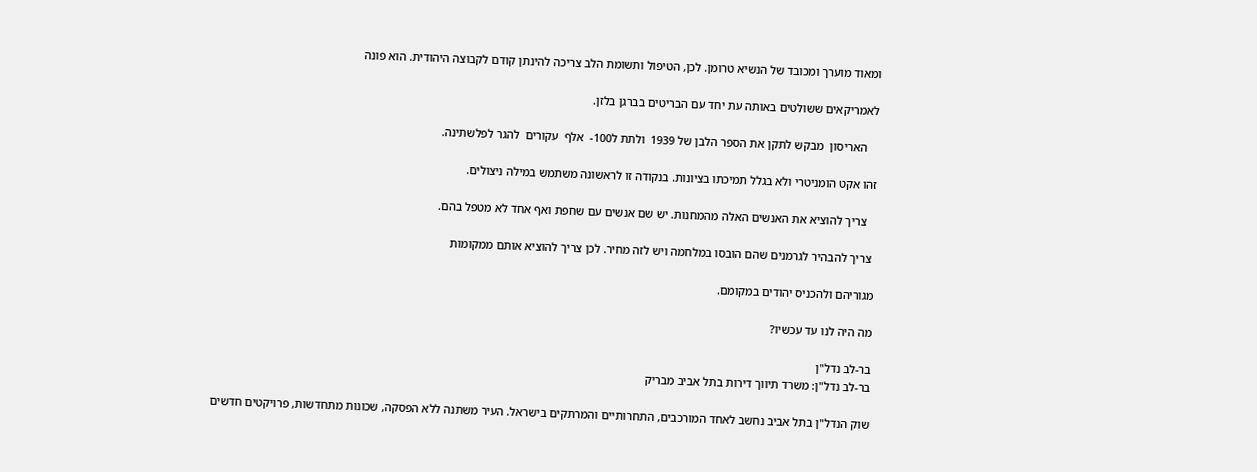ומאוד מוערך ומכובד של הנשיא טרומן. לכן, הטיפול ותשומת הלב צריכה להינתן קודם לקבוצה היהודית. הוא פונה

לאמריקאים ששולטים באותה עת יחד עם הבריטים בברגן בלזן.

    האריסון  מבקש לתקן את הספר הלבן של 1939  ולתת ל100-  אלף  עקורים  להגר לפלשתינה.

זהו אקט הומניטרי ולא בגלל תמיכתו בציונות. בנקודה זו לראשונה משתמש במילה ניצולים.

   צריך להוציא את האנשים האלה מהמחנות. יש שם אנשים עם שחפת ואף אחד לא מטפל בהם.

 צריך להבהיר לגרמנים שהם הובסו במלחמה ויש לזה מחיר. לכן צריך להוציא אותם ממקומות

מגוריהם ולהכניס יהודים במקומם.

מה היה לנו עד עכשיו?

בר-לב נדל"ן
בר-לב נדל"ן: משרד תיווך דירות בתל אביב מבריק

שוק הנדל"ן בתל אביב נחשב לאחד המורכבים, התחרותיים והמרתקים בישראל. העיר משתנה ללא הפסקה, שכונות מתחדשות, פרויקטים חדשים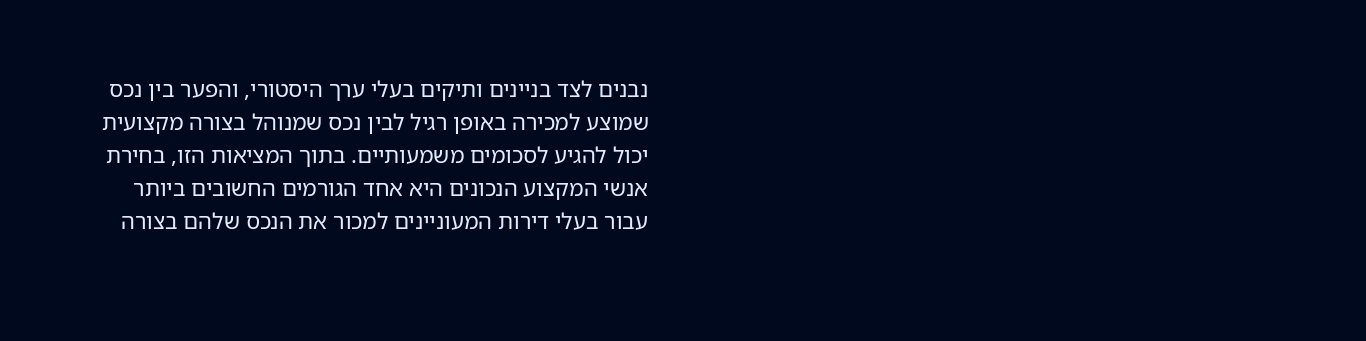נבנים לצד בניינים ותיקים בעלי ערך היסטורי, והפער בין נכס שמוצע למכירה באופן רגיל לבין נכס שמנוהל בצורה מקצועית יכול להגיע לסכומים משמעותיים. בתוך המציאות הזו, בחירת אנשי המקצוע הנכונים היא אחד הגורמים החשובים ביותר עבור בעלי דירות המעוניינים למכור את הנכס שלהם בצורה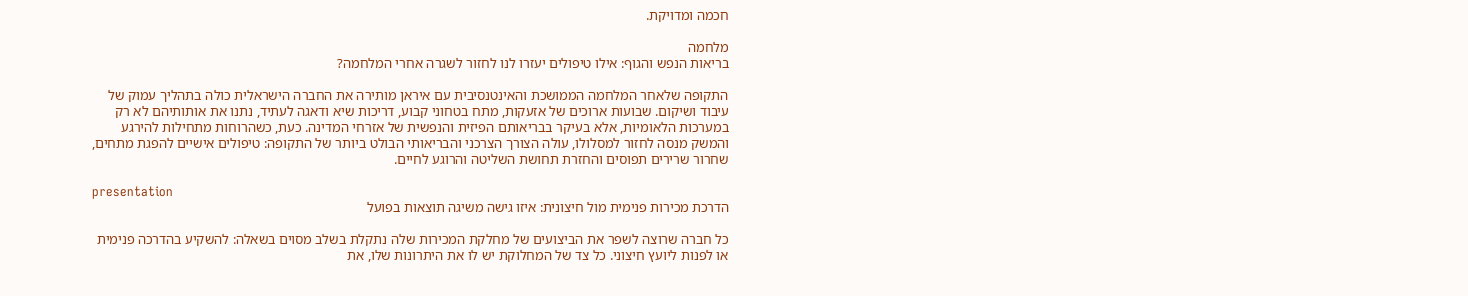חכמה ומדויקת.

מלחמה
בריאות הנפש והגוף: אילו טיפולים יעזרו לנו לחזור לשגרה אחרי המלחמה?

התקופה שלאחר המלחמה הממושכת והאינטנסיבית עם איראן מותירה את החברה הישראלית כולה בתהליך עמוק של עיבוד ושיקום. שבועות ארוכים של אזעקות, מתח בטחוני קבוע, דריכות שיא ודאגה לעתיד, נתנו את אותותיהם לא רק במערכות הלאומיות, אלא בעיקר בבריאותם הפיזית והנפשית של אזרחי המדינה. כעת, כשהרוחות מתחילות להירגע והמשק מנסה לחזור למסלולו, עולה הצורך הצרכני והבריאותי הבולט ביותר של התקופה: טיפולים אישיים להפגת מתחים, שחרור שרירים תפוסים והחזרת תחושת השליטה והרוגע לחיים.

presentation
הדרכת מכירות פנימית מול חיצונית: איזו גישה משיגה תוצאות בפועל

כל חברה שרוצה לשפר את הביצועים של מחלקת המכירות שלה נתקלת בשלב מסוים בשאלה: להשקיע בהדרכה פנימית או לפנות ליועץ חיצוני. כל צד של המחלוקת יש לו את היתרונות שלו, את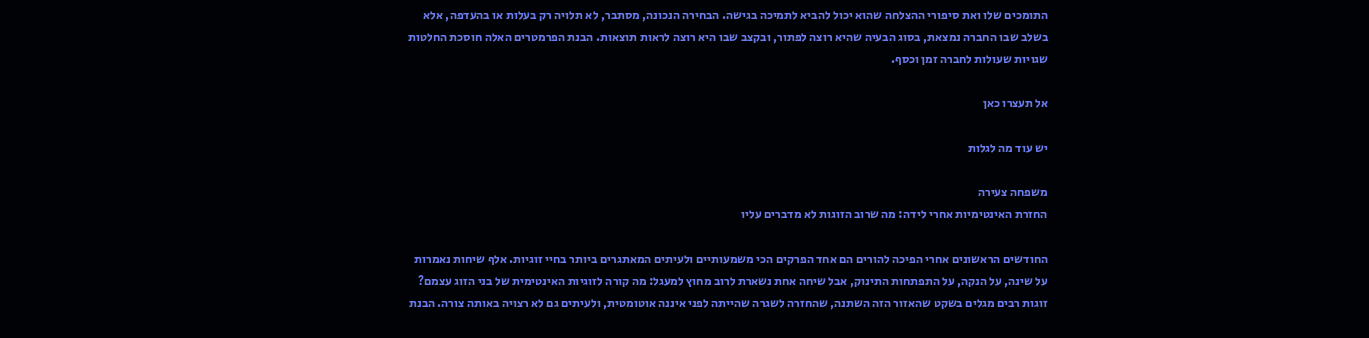התומכים שלו ואת סיפורי ההצלחה שהוא יכול להביא לתמיכה בגישה. הבחירה הנכונה, מסתבר, לא תלויה רק בעלות או בהעדפה, אלא בשלב שבו החברה נמצאת, בסוג הבעיה שהיא רוצה לפתור, ובקצב שבו היא רוצה לראות תוצאות. הבנת הפרמטרים האלה חוסכת החלטות שגויות שעולות לחברה זמן וכסף.

אל תעצרו כאן

יש עוד מה לגלות

משפחה צעירה
החזרת האינטימיות אחרי לידה: מה שרוב הזוגות לא מדברים עליו

החודשים הראשונים אחרי הפיכה להורים הם אחד הפרקים הכי משמעותיים ולעיתים המאתגרים ביותר בחיי זוגיות. אלף שיחות נאמרות על שינה, על הנקה, על התפתחות התינוק, אבל שיחה אחת נשארת לרוב מחוץ למעגל: מה קורה לזוגיות האינטימית של בני הזוג עצמם? זוגות רבים מגלים בשקט שהאזור הזה השתנה, שהחזרה לשגרה שהייתה לפני איננה אוטומטית, ולעיתים גם לא רצויה באותה צורה. הבנת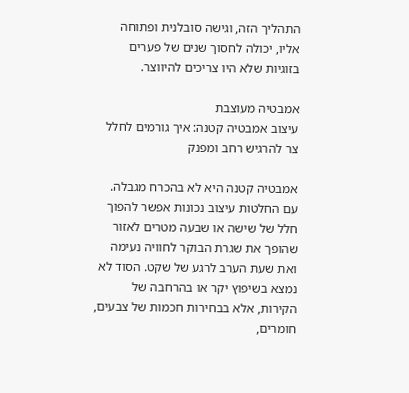התהליך הזה, וגישה סובלנית ופתוחה אליו, יכולה לחסוך שנים של פערים בזוגיות שלא היו צריכים להיווצר.

אמבטיה מעוצבת
עיצוב אמבטיה קטנה: איך גורמים לחלל צר להרגיש רחב ומפנק

אמבטיה קטנה היא לא בהכרח מגבלה. עם החלטות עיצוב נכונות אפשר להפוך חלל של שישה או שבעה מטרים לאזור שהופך את שגרת הבוקר לחוויה נעימה ואת שעת הערב לרגע של שקט. הסוד לא נמצא בשיפוץ יקר או בהרחבה של הקירות, אלא בבחירות חכמות של צבעים, חומרים,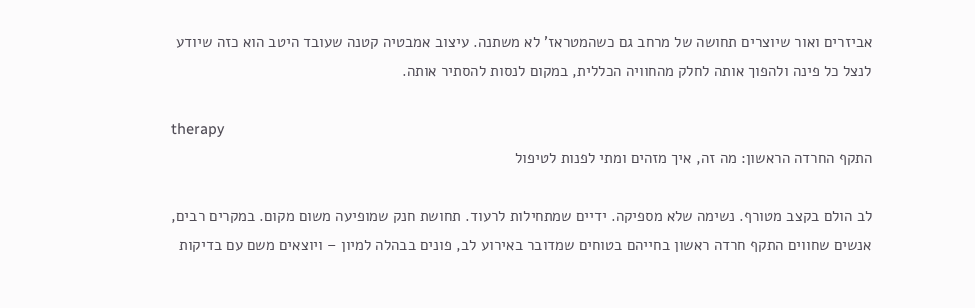אביזרים ואור שיוצרים תחושה של מרחב גם כשהמטראז' לא משתנה. עיצוב אמבטיה קטנה שעובד היטב הוא כזה שיודע לנצל כל פינה ולהפוך אותה לחלק מהחוויה הכללית, במקום לנסות להסתיר אותה.

therapy
התקף החרדה הראשון: מה זה, איך מזהים ומתי לפנות לטיפול

לב הולם בקצב מטורף. נשימה שלא מספיקה. ידיים שמתחילות לרעוד. תחושת חנק שמופיעה משום מקום. במקרים רבים, אנשים שחווים התקף חרדה ראשון בחייהם בטוחים שמדובר באירוע לב, פונים בבהלה למיון – ויוצאים משם עם בדיקות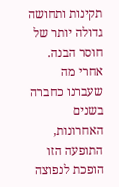תקינות ותחושה גדולה יותר של חוסר הבנה. אחרי מה שעברנו כחברה בשנים האחרונות, התופעה הזו הופכת לנפוצה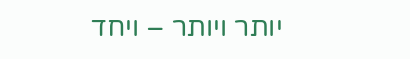יותר ויותר – ויחד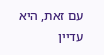עם זאת, היא עדיין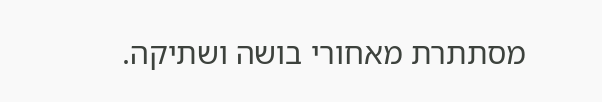מסתתרת מאחורי בושה ושתיקה.